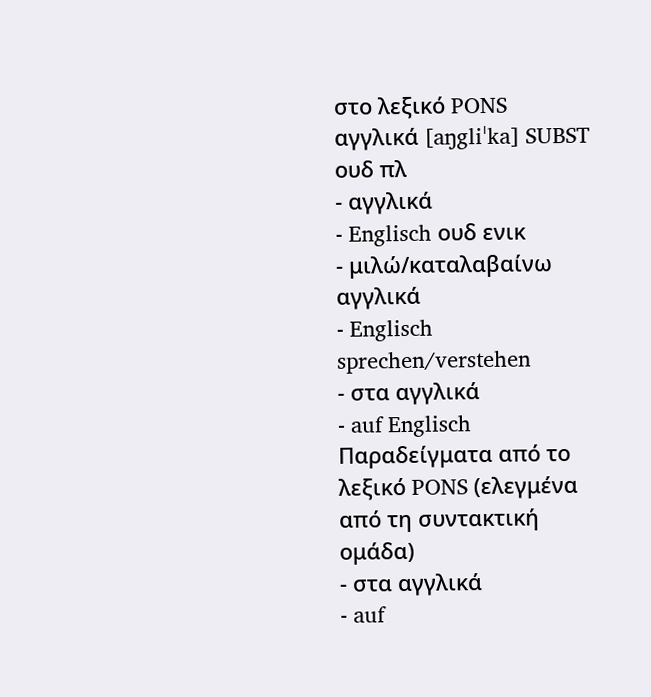στο λεξικό PONS
αγγλικά [aŋgliˈka] SUBST ουδ πλ
- αγγλικά
- Englisch ουδ ενικ
- μιλώ/καταλαβαίνω αγγλικά
- Englisch sprechen/verstehen
- στα αγγλικά
- auf Englisch
Παραδείγματα από το λεξικό PONS (ελεγμένα από τη συντακτική ομάδα)
- στα αγγλικά
- auf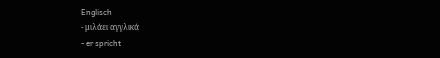Englisch
- μιλάει αγγλικά
- er spricht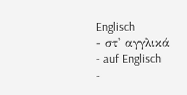Englisch
- στ' αγγλικά
- auf Englisch
-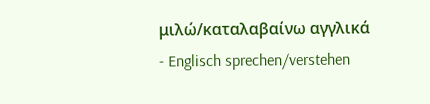μιλώ/καταλαβαίνω αγγλικά
- Englisch sprechen/verstehen